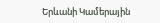Երևանի Կամերային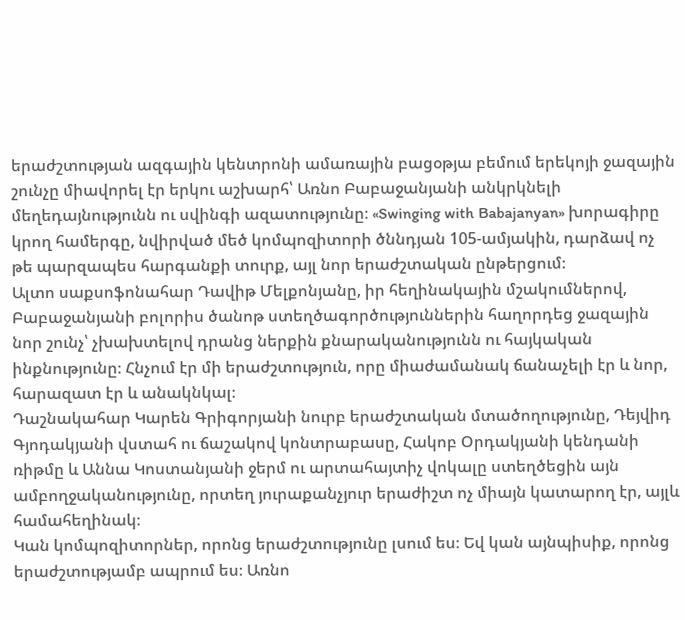երաժշտության ազգային կենտրոնի ամառային բացօթյա բեմում երեկոյի ջազային շունչը միավորել էր երկու աշխարհ՝ Առնո Բաբաջանյանի անկրկնելի մեղեդայնությունն ու սվինգի ազատությունը։ «Swinging with Babajanyan» խորագիրը կրող համերգը, նվիրված մեծ կոմպոզիտորի ծննդյան 105-ամյակին, դարձավ ոչ թե պարզապես հարգանքի տուրք, այլ նոր երաժշտական ընթերցում։
Ալտո սաքսոֆոնահար Դավիթ Մելքոնյանը, իր հեղինակային մշակումներով, Բաբաջանյանի բոլորիս ծանոթ ստեղծագործություններին հաղորդեց ջազային նոր շունչ՝ չխախտելով դրանց ներքին քնարականությունն ու հայկական ինքնությունը։ Հնչում էր մի երաժշտություն, որը միաժամանակ ճանաչելի էր և նոր, հարազատ էր և անակնկալ։
Դաշնակահար Կարեն Գրիգորյանի նուրբ երաժշտական մտածողությունը, Դեյվիդ Գյոդակյանի վստահ ու ճաշակով կոնտրաբասը, Հակոբ Օրդակյանի կենդանի ռիթմը և Աննա Կոստանյանի ջերմ ու արտահայտիչ վոկալը ստեղծեցին այն ամբողջականությունը, որտեղ յուրաքանչյուր երաժիշտ ոչ միայն կատարող էր, այլև համահեղինակ։
Կան կոմպոզիտորներ, որոնց երաժշտությունը լսում ես։ Եվ կան այնպիսիք, որոնց երաժշտությամբ ապրում ես։ Առնո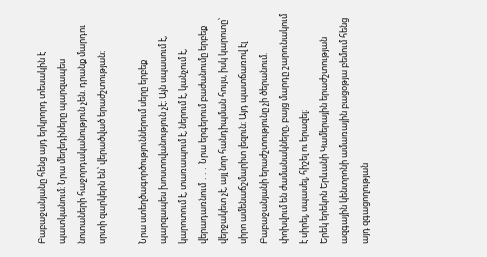Բաբաջանյանը հենց այդ երկրորդ տեսակին է պատկանում։ Նրա մեղեդիները պարզապես նոտաների հաջորդականություն չեն. դրանք մարդու սրտի զարկերն են՝ վերածված երաժշտության։

Նրա ստեղծագործություններում սերը երբեք պարզապես խոստովանություն չէ։ Այն սպասում է, կարոտում է, տառապում է, ներում է, կանչում է, վերադառնում ․․․ Նրա երգերում բաժանումը երբեք վերջակետ չէ, այլ նոր հանդիպման հույս, իսկ կարոտը՝ սիրո ամենաճշմարիտ լեզուն։ Այդ պատճառով էլ Բաբաջանյանի երաժշտությունը չի ծերանում. փոխվում են ժամանակները, բայց մարդը շարունակում է սիրել, սպասել, հիշել ու երազել։
Երեկ երեկոն Երևանի Կամերային երաժշտության ազգային կենտրոնի ամառային բացօթյա բեմում հենց այդ զգացողության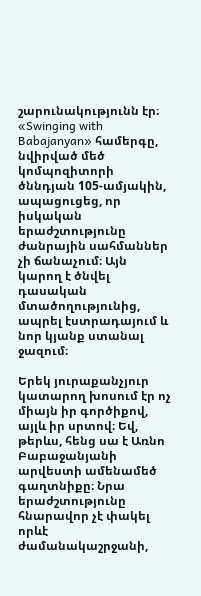շարունակությունն էր։ «Swinging with Babajanyan» համերգը, նվիրված մեծ կոմպոզիտորի ծննդյան 105-ամյակին, ապացուցեց, որ իսկական երաժշտությունը ժանրային սահմաններ չի ճանաչում։ Այն կարող է ծնվել դասական մտածողությունից, ապրել էստրադայում և նոր կյանք ստանալ ջազում։

Երեկ յուրաքանչյուր կատարող խոսում էր ոչ միայն իր գործիքով, այլև իր սրտով։ Եվ, թերևս, հենց սա է Առնո Բաբաջանյանի արվեստի ամենամեծ գաղտնիքը։ Նրա երաժշտությունը հնարավոր չէ փակել որևէ ժամանակաշրջանի,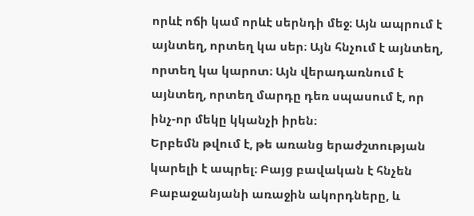որևէ ոճի կամ որևէ սերնդի մեջ։ Այն ապրում է այնտեղ, որտեղ կա սեր։ Այն հնչում է այնտեղ, որտեղ կա կարոտ։ Այն վերադառնում է այնտեղ, որտեղ մարդը դեռ սպասում է, որ ինչ-որ մեկը կկանչի իրեն։
Երբեմն թվում է, թե առանց երաժշտության կարելի է ապրել։ Բայց բավական է հնչեն Բաբաջանյանի առաջին ակորդները, և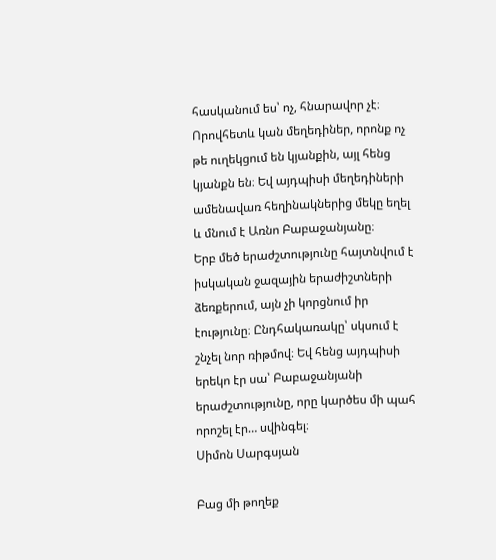հասկանում ես՝ ոչ, հնարավոր չէ։ Որովհետև կան մեղեդիներ, որոնք ոչ թե ուղեկցում են կյանքին, այլ հենց կյանքն են։ Եվ այդպիսի մեղեդիների ամենավառ հեղինակներից մեկը եղել և մնում է Առնո Բաբաջանյանը։
Երբ մեծ երաժշտությունը հայտնվում է իսկական ջազային երաժիշտների ձեռքերում, այն չի կորցնում իր էությունը։ Ընդհակառակը՝ սկսում է շնչել նոր ռիթմով։ Եվ հենց այդպիսի երեկո էր սա՝ Բաբաջանյանի երաժշտությունը, որը կարծես մի պահ որոշել էր… սվինգել։
Սիմոն Սարգսյան

Բաց մի թողեք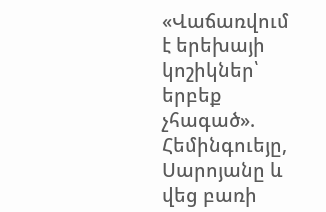«Վաճառվում է երեխայի կոշիկներ՝ երբեք չհագած». Հեմինգուեյը, Սարոյանը և վեց բառի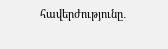հավերժությունը․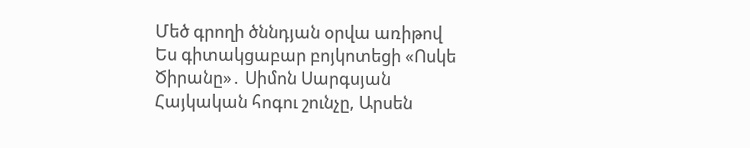Մեծ գրողի ծննդյան օրվա առիթով
Ես գիտակցաբար բոյկոտեցի «Ոսկե Ծիրանը»․ Սիմոն Սարգսյան
Հայկական հոգու շունչը, Արսեն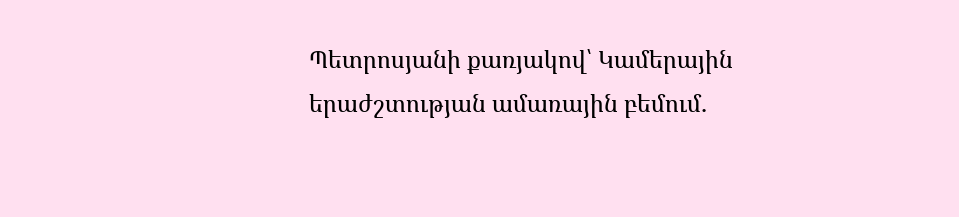Պետրոսյանի քառյակով՝ Կամերային երաժշտության ամառային բեմում․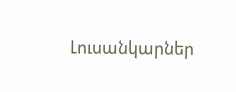Լուսանկարներ